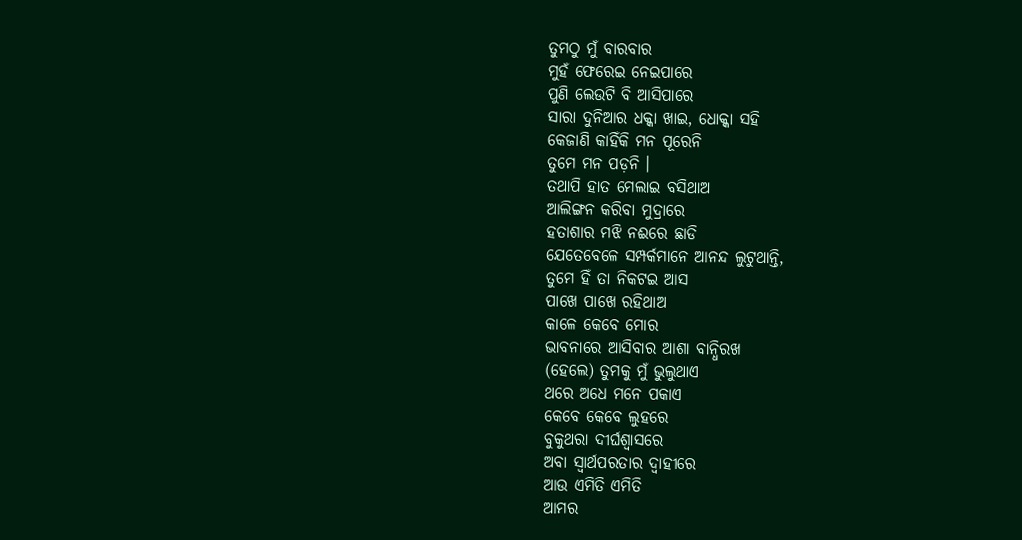ତୁମଠୁ ମୁଁ ବାରବାର
ମୁହଁ ଫେରେଇ ନେଇପାରେ
ପୁଣି ଲେଉଟି ବି ଆସିପାରେ
ସାରା ଦୁନିଆର ଧକ୍କା ଖାଇ, ଧୋକ୍କା ସହି
କେଜାଣି କାହିଁକି ମନ ପୂରେନି
ତୁମେ ମନ ପଡ଼ନି ।
ତଥାପି ହାତ ମେଲାଇ ବସିଥାଅ
ଆଲିଙ୍ଗନ କରିବା ମୁଦ୍ରାରେ
ହତାଶାର ମଝି ନଈରେ ଛାଡି
ଯେତେବେଳେ ସମ୍ପର୍କମାନେ ଆନନ୍ଦ ଲୁଟୁଥାନ୍ତି,
ତୁମେ ହିଁ ତା ନିକଟଇ ଆସ
ପାଖେ ପାଖେ ରହିଥାଅ
କାଳେ କେବେ ମୋର
ଭାବନାରେ ଆସିବାର ଆଶା ବାନ୍ଧିରଖ
(ହେଲେ) ତୁମକୁ ମୁଁ ଭୁଲୁଥାଏ
ଥରେ ଅଧେ ମନେ ପକାଏ
କେବେ କେବେ ଲୁହରେ
ବୁକୁଥରା ଦୀର୍ଘଶ୍ଵାସରେ
ଅବା ସ୍ୱାର୍ଥପରତାର ଦ୍ୱାହୀରେ
ଆଉ ଏମିତି ଏମିତି
ଆମର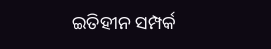ଇତିହୀନ ସମ୍ପର୍କ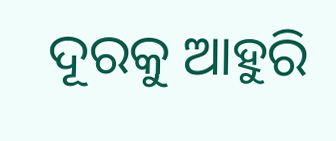ଦୂରକୁ ଆହୁରି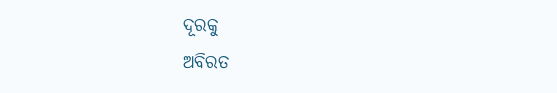ଦୂରକୁ
ଅବିରତ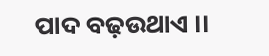ପାଦ ବଢ଼ଉଥାଏ ।।